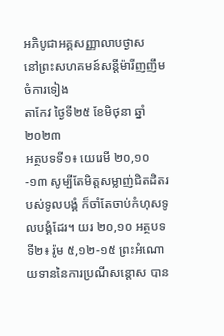អភិបូជាអគ្គសញ្ញាលាបថ្ងាស
នៅព្រះសហគមន៍សន្តីម៉ារីញញឹម ចំការទៀង
តាកែវ ថ្ងៃទី២៥ ខែមិថុនា ឆ្នាំ២០២៣
អត្ថបទទី១៖ យេរេមី ២០,១០-១៣ សូម្បីតែមិត្តសម្លាញ់ជិតដិតរបស់ទូលបង្គំ ក៏ចាំតែចាប់កំហុសទូលបង្គំដែរ។ យរ ២០,១០ អត្ថបទទី២៖ រ៉ូម ៥,១២-១៥ ព្រះអំណោយទាននៃការប្រណីសន្ដោស បាន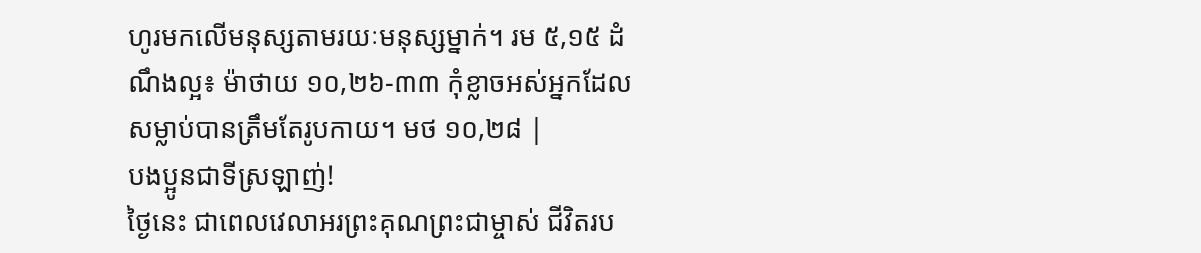ហូរមកលើមនុស្សតាមរយៈមនុស្សម្នាក់។ រម ៥,១៥ ដំណឹងល្អ៖ ម៉ាថាយ ១០,២៦-៣៣ កុំខ្លាចអស់អ្នកដែលសម្លាប់បានត្រឹមតែរូបកាយ។ មថ ១០,២៨ |
បងប្អូនជាទីស្រឡាញ់!
ថ្ងៃនេះ ជាពេលវេលាអរព្រះគុណព្រះជាម្ចាស់ ជីវិតរប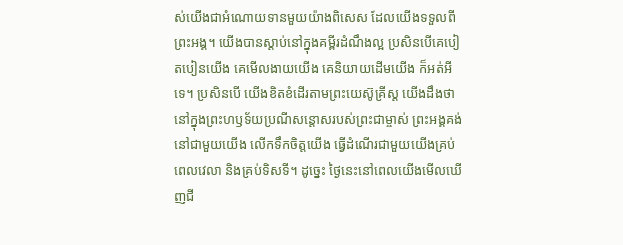ស់យើងជាអំណោយទានមួយយ៉ាងពិសេស ដែលយើងទទួលពីព្រះអង្គ។ យើងបានស្ដាប់នៅក្នុងគម្ពីរដំណឹងល្អ ប្រសិនបើគេបៀតបៀនយើង គេមើលងាយយើង គេនិយាយដើមយើង ក៏អត់អីទេ។ ប្រសិនបើ យើងខិតខំដើរតាមព្រះយេស៊ូគ្រីស្ត យើងដឹងថានៅក្នុងព្រះហឫទ័យប្រណីសន្តោសរបស់ព្រះជាម្ចាស់ ព្រះអង្គគង់នៅជាមួយយើង លើកទឹកចិត្តយើង ធ្វើដំណើរជាមួយយើងគ្រប់ពេលវេលា និងគ្រប់ទិសទី។ ដូច្នេះ ថ្ងៃនេះនៅពេលយើងមើលឃើញជី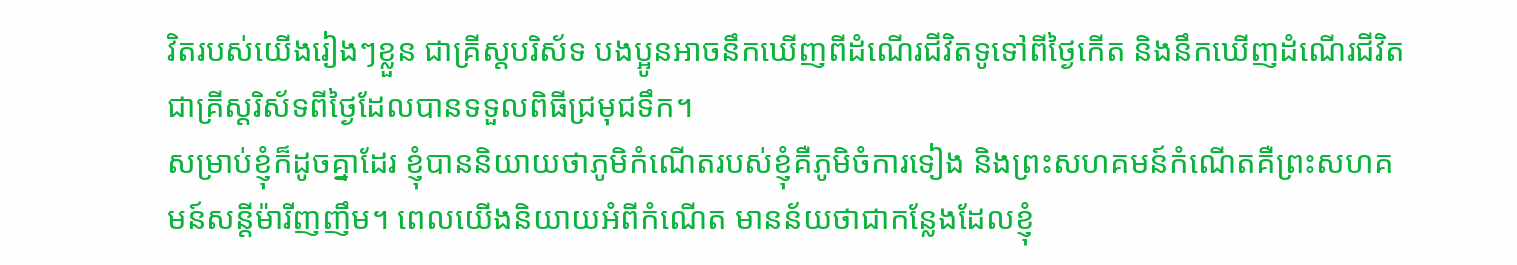វិតរបស់យើងរៀងៗខ្លួន ជាគ្រីស្តបរិស័ទ បងប្អូនអាចនឹកឃើញពីដំណើរជីវិតទូទៅពីថ្ងៃកើត និងនឹកឃើញដំណើរជីវិតជាគ្រីស្តរិស័ទពីថ្ងៃដែលបានទទួលពិធីជ្រមុជទឹក។
សម្រាប់ខ្ញុំក៏ដូចគ្នាដែរ ខ្ញុំបាននិយាយថាភូមិកំណើតរបស់ខ្ញុំគឺភូមិចំការទៀង និងព្រះសហគមន៍កំណើតគឺព្រះសហគមន៍សន្តីម៉ារីញញឹម។ ពេលយើងនិយាយអំពីកំណើត មានន័យថាជាកន្លែងដែលខ្ញុំ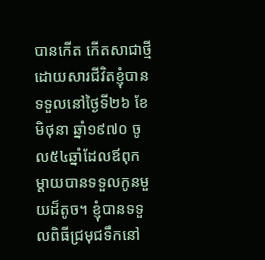បានកើត កើតសាជាថ្មីដោយសារជីវិតខ្ញុំបានទទួលនៅថ្ងៃទី២៦ ខែមិថុនា ឆ្នាំ១៩៧០ ចូល៥៤ឆ្នាំដែលឪពុកម្ដាយបានទទួលកូនមួយដ៏តូច។ ខ្ញុំបានទទួលពិធីជ្រមុជទឹកនៅ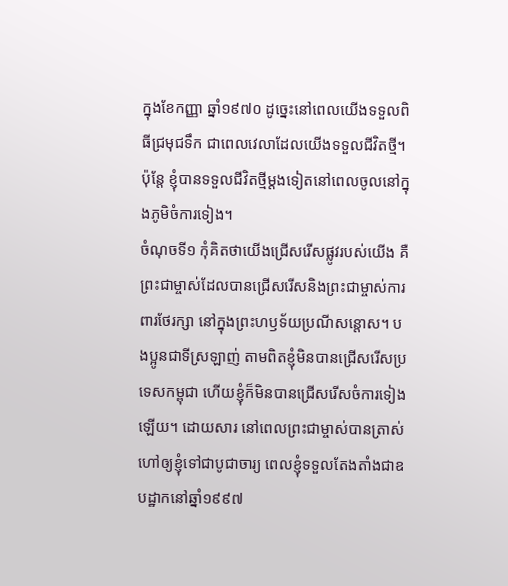ក្នុងខែកញ្ញា ឆ្នាំ១៩៧០ ដូច្នេះនៅពេលយើងទទួលពិធីជ្រមុជទឹក ជាពេលវេលាដែលយើងទទួលជីវិតថ្មី។ ប៉ុន្តែ ខ្ញុំបានទទួលជីវិតថ្មីម្ដងទៀតនៅពេលចូលនៅក្នុងភូមិចំការទៀង។
ចំណុចទី១ កុំគិតថាយើងជ្រើសរើសផ្លូវរបស់យើង គឺព្រះជាម្ចាស់ដែលបានជ្រើសរើសនិងព្រះជាម្ចាស់ការពារថែរក្សា នៅក្នុងព្រះហឫទ័យប្រណីសន្តោស។ បងប្អូនជាទីស្រឡាញ់ តាមពិតខ្ញុំមិនបានជ្រើសរើសប្រទេសកម្ពុជា ហើយខ្ញុំក៏មិនបានជ្រើសរើសចំការទៀងឡើយ។ ដោយសារ នៅពេលព្រះជាម្ចាស់បានត្រាស់ហៅឲ្យខ្ញុំទៅជាបូជាចារ្យ ពេលខ្ញុំទទួលតែងតាំងជាឧបដ្ឋាកនៅឆ្នាំ១៩៩៧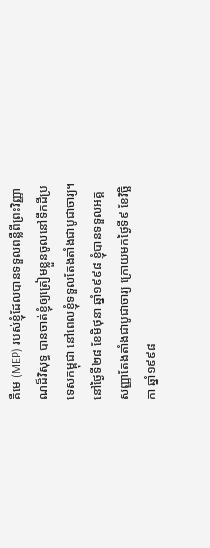គឺមេ (MEP) របស់ខ្ញុំដែលបានទទួលពន្លឺពីព្រះវិញ្ញាណដ៏វិសុទ្ធ បានចាត់ខ្ញុំឲ្យត្រៀមខ្លួនចូលនៅទឹកដីប្រទេសកម្ពុជា នៅពេលខ្ញុំទទួលតែងតាំងជាបូជាចារ្យ។ នៅថ្ងៃទី២៨ ខែមិថុនា ឆ្នាំ១៩៩៨ ខ្ញុំបានទទួលអគ្គសញ្ញាតែងតាំងជាបូជាចារ្យ ក្រោយមកថ្ងៃទី៩ ខែវិច្ឆិកា ឆ្នាំ១៩៩៨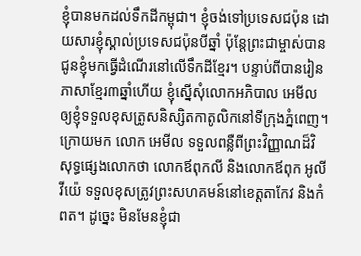ខ្ញុំបានមកដល់ទឹកដីកម្ពុជា។ ខ្ញុំចង់ទៅប្រទេសជប៉ុន ដោយសារខ្ញុំស្គាល់ប្រទេសជប៉ុនបីឆ្នាំ ប៉ុន្តែព្រះជាម្ចាស់បានជូនខ្ញុំមកធ្វើដំណើរនៅលើទឹកដីខ្មែរ។ បន្ទាប់ពីបានរៀនភាសាខ្មែរ៣ឆ្នាំហើយ ខ្ញុំស្នើសុំលោកអភិបាល អេមីល ឲ្យខ្ញុំទទួលខុសត្រូសនិស្សិតកាតូលិកនៅទីក្រុងភ្នំពេញ។ ក្រោយមក លោក អេមីល ទទួលពន្លឺពីព្រះវិញ្ញាណដ៏វិសុទ្ធផ្សេងលោកថា លោកឪពុកលី និងលោកឪពុក អូលីវីយ៉េ ទទួលខុសត្រូវព្រះសហគមន៍នៅខេត្តតាកែវ និងកំពត។ ដូច្នេះ មិនមែនខ្ញុំជា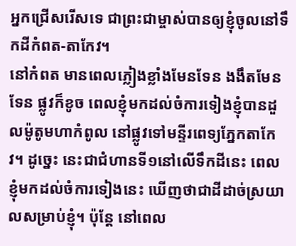អ្នកជ្រើសរើសទេ ជាព្រះជាម្ចាស់បានឲ្យខ្ញុំចូលនៅទឹកដីកំពត-តាកែវ។
នៅកំពត មានពេលភ្លៀងខ្លាំងមែនទែន ងងឹតមែនទែន ផ្លូវក៏ខូច ពេលខ្ញុំមកដល់ចំការទៀងខ្ញុំបានដួលម៉ូតូមហាកំពូល នៅផ្លូវទៅមន្ទីរពេទ្យភ្នែកតាកែវ។ ដូច្នេះ នេះជាជំហានទី១នៅលើទឹកដីនេះ ពេលខ្ញុំមកដល់ចំការទៀងនេះ ឃើញថាជាដីដាច់ស្រយាលសម្រាប់ខ្ញុំ។ ប៉ុន្តែ នៅពេល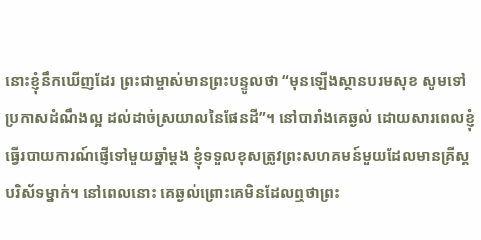នោះខ្ញុំនឹកឃើញដែរ ព្រះជាម្ចាស់មានព្រះបន្ទូលថា “មុនឡើងស្ថានបរមសុខ សូមទៅប្រកាសដំណឹងល្អ ដល់ដាច់ស្រយាលនៃផែនដី”។ នៅបារាំងគេឆ្ងល់ ដោយសារពេលខ្ញុំធ្វើរបាយការណ៍ផ្ញើទៅមួយឆ្នាំម្ដង ខ្ញុំទទួលខុសត្រូវព្រះសហគមន៍មួយដែលមានគ្រីស្តបរិស័ទម្នាក់។ នៅពេលនោះ គេឆ្ងល់ព្រោះគេមិនដែលឮថាព្រះ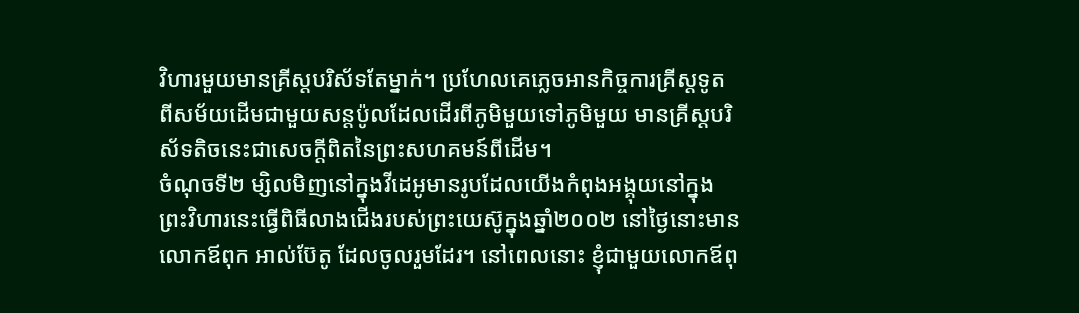វិហារមួយមានគ្រីស្តបរិស័ទតែម្នាក់។ ប្រហែលគេភ្លេចអានកិច្ចការគ្រីស្តទូត ពីសម័យដើមជាមួយសន្តប៉ូលដែលដើរពីភូមិមួយទៅភូមិមួយ មានគ្រីស្តបរិស័ទតិចនេះជាសេចក្ដីពិតនៃព្រះសហគមន៍ពីដើម។
ចំណុចទី២ ម្សិលមិញនៅក្នុងវីដេអូមានរូបដែលយើងកំពុងអង្គុយនៅក្នុងព្រះវិហារនេះធ្វើពិធីលាងជើងរបស់ព្រះយេស៊ូក្នុងឆ្នាំ២០០២ នៅថ្ងៃនោះមានលោកឪពុក អាល់ប៊ែតូ ដែលចូលរួមដែរ។ នៅពេលនោះ ខ្ញុំជាមួយលោកឪពុ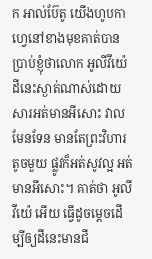ក អាល់ប៊ែតូ យើងហូបកាហ្វេនៅខាងមុខគាត់បានប្រាប់ខ្ញុំថាលោក អូលីវីយ៉េ ដីនេះស្ងាត់ណាស់ដោយសារអត់មានអីសោះ វាលមែនទែន មានតែព្រះវិហារតូចមួយ ផ្លូវក៏អត់សូវល្អ អត់មានអីសោះ។ គាត់ថា អូលីវីយ៉េ អើយ ធ្វើដូចម្ដេចដើម្បីឲ្យដីនេះមានជី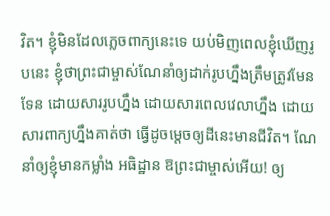វិត។ ខ្ញុំមិនដែលភ្លេចពាក្យនេះទេ យប់មិញពេលខ្ញុំឃើញរូបនេះ ខ្ញុំថាព្រះជាម្ចាស់ណែនាំឲ្យដាក់រូបហ្នឹងត្រឹមត្រូវមែនទែន ដោយសាររូបហ្នឹង ដោយសារពេលវេលាហ្នឹង ដោយសារពាក្យហ្នឹងគាត់ថា ធ្វើដូចម្ដេចឲ្យដីនេះមានជីវិត។ ណែនាំឲ្យខ្ញុំមានកម្លាំង អធិដ្ឋាន ឱព្រះជាម្ចាស់អើយ! ឲ្យ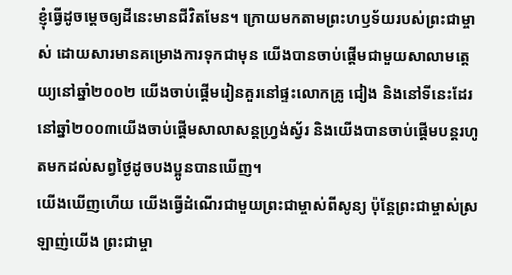ខ្ញុំធ្វើដូចម្ដេចឲ្យដីនេះមានជីវិតមែន។ ក្រោយមកតាមព្រះហឫទ័យរបស់ព្រះជាម្ចាស់ ដោយសារមានគម្រោងការទុកជាមុន យើងបានចាប់ផ្ដើមជាមួយសាលាមត្តេយ្យនៅឆ្នាំ២០០២ យើងចាប់ផ្ដើមរៀនគួរនៅផ្ទះលោកគ្រូ ជៀង និងនៅទីនេះដែរ នៅឆ្នាំ២០០៣យើងចាប់ផ្ដើមសាលាសន្តហ្វ្រង់ស្វ័រ និងយើងបានចាប់ផ្តើមបន្តរហូតមកដល់សព្វថ្ងៃដូចបងប្អូនបានឃើញ។
យើងឃើញហើយ យើងធ្វើដំណើរជាមួយព្រះជាម្ចាស់ពីសូន្យ ប៉ុន្តែព្រះជាម្ចាស់ស្រឡាញ់យើង ព្រះជាម្ចា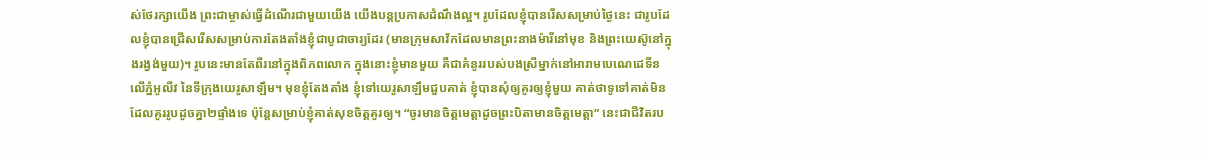ស់ថែរក្សាយើង ព្រះជាម្ចាស់ធ្វើដំណើរជាមួយយើង យើងបន្តប្រកាសដំណឹងល្អ។ រូបដែលខ្ញុំបានរើសសម្រាប់ថ្ងៃនេះ ជារូបដែលខ្ញុំបានជ្រើសរើសសម្រាប់ការតែងតាំងខ្ញុំជាបូជាចារ្យដែរ (មានក្រុមសាវ័កដែលមានព្រះនាងម៉ារីនៅមុខ និងព្រះយេស៊ូនៅក្នុងរង្វង់មួយ)។ រូបនេះមានតែពីរនៅក្នុងពិភពលោក ក្នុងនោះខ្ញុំមានមួយ គឺជាគំនូររបស់បងស្រីម្នាក់នៅអារាមបេណេដេទីនលើភ្នំអូលីវ នៃទីក្រុងយេរូសាឡឹម។ មុខខ្ញុំតែងតាំង ខ្ញុំទៅយេរូសាឡឹមជួបគាត់ ខ្ញុំបានសុំឲ្យគូរឲ្យខ្ញុំមួយ គាត់ថាទូទៅគាត់មិនដែលគូររូបដូចគ្នា២ផ្ទាំងទេ ប៉ុន្តែសម្រាប់ខ្ញុំគាត់សុខចិត្តគូរឲ្យ។ “ចូរមានចិត្តមេត្តាដូចព្រះបិតាមានចិត្តមេត្តា” នេះជាជីវិតរប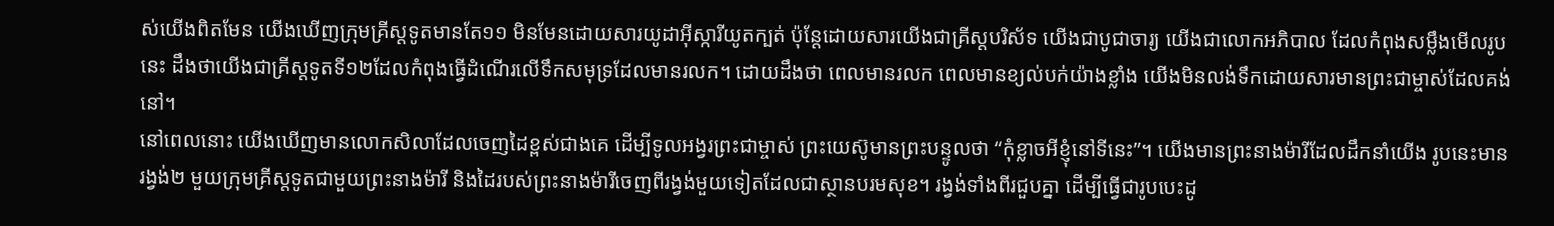ស់យើងពិតមែន យើងឃើញក្រុមគ្រីស្តទូតមានតែ១១ មិនមែនដោយសារយូដាអ៊ីស្ការីយូតក្បត់ ប៉ុន្តែដោយសារយើងជាគ្រីស្តបរិស័ទ យើងជាបូជាចារ្យ យើងជាលោកអភិបាល ដែលកំពុងសម្លឹងមើលរូបនេះ ដឹងថាយើងជាគ្រីស្តទូតទី១២ដែលកំពុងធ្វើដំណើរលើទឹកសមុទ្រដែលមានរលក។ ដោយដឹងថា ពេលមានរលក ពេលមានខ្យល់បក់យ៉ាងខ្លាំង យើងមិនលង់ទឹកដោយសារមានព្រះជាម្ចាស់ដែលគង់នៅ។
នៅពេលនោះ យើងឃើញមានលោកសិលាដែលចេញដៃខ្ពស់ជាងគេ ដើម្បីទូលអង្វរព្រះជាម្ចាស់ ព្រះយេស៊ូមានព្រះបន្ទូលថា “កុំខ្លាចអីខ្ញុំនៅទីនេះ”។ យើងមានព្រះនាងម៉ារីដែលដឹកនាំយើង រូបនេះមានរង្វង់២ មួយក្រុមគ្រីស្តទូតជាមួយព្រះនាងម៉ារី និងដៃរបស់ព្រះនាងម៉ារីចេញពីរង្វង់មួយទៀតដែលជាស្ថានបរមសុខ។ រង្វង់ទាំងពីរជួបគ្នា ដើម្បីធ្វើជារូបបេះដូ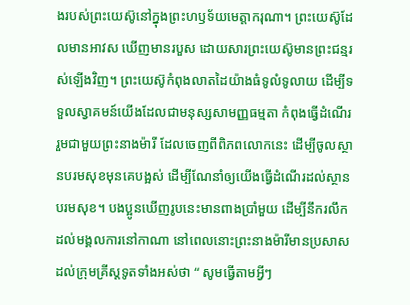ងរបស់ព្រះយេស៊ូនៅក្នុងព្រះហឫទ័យមេត្តាករុណា។ ព្រះយេស៊ូដែលមានអាវស ឃើញមានរបួស ដោយសារព្រះយេស៊ូមានព្រះជន្មរស់ឡើងវិញ។ ព្រះយេស៊ូកំពុងលាតដៃយ៉ាងធំទូលំទូលាយ ដើម្បីទទួលស្វាគមន៍យើងដែលជាមនុស្សសាមញ្ញធម្មតា កំពុងធ្វើដំណើររួមជាមួយព្រះនាងម៉ារី ដែលចេញពីពិភពលោកនេះ ដើម្បីចូលស្ថានបរមសុខមុនគេបង្អស់ ដើម្បីណែនាំឲ្យយើងធ្វើដំណើរដល់ស្ថានបរមសុខ។ បងប្អូនឃើញរូបនេះមានពាងប្រាំមួយ ដើម្បីនឹករលឹកដល់មង្គលការនៅកាណា នៅពេលនោះព្រះនាងម៉ារីមានប្រសាសដល់ក្រុមគ្រីស្តទូតទាំងអស់ថា “ សូមធ្វើតាមអ្វីៗ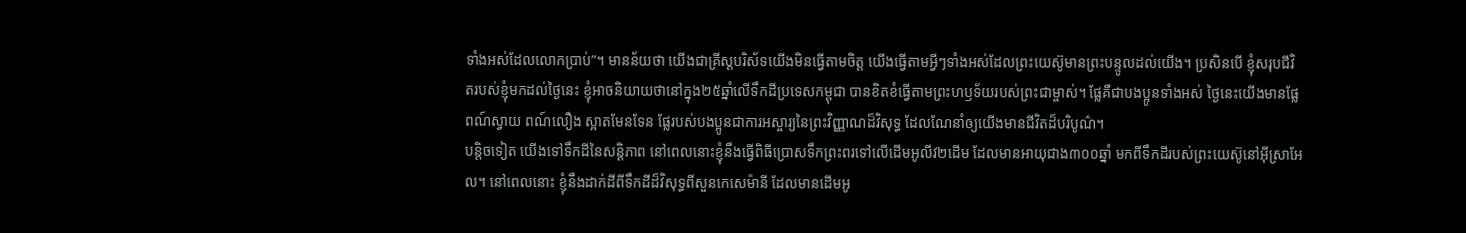ទាំងអស់ដែលលោកប្រាប់”។ មានន័យថា យើងជាគ្រីស្តបរិស័ទយើងមិនធ្វើតាមចិត្ត យើងធ្វើតាមអ្វីៗទាំងអស់ដែលព្រះយេស៊ូមានព្រះបន្ទូលដល់យើង។ ប្រសិនបើ ខ្ញុំសរុបជីវិតរបស់ខ្ញុំមកដល់ថ្ងៃនេះ ខ្ញុំអាចនិយាយថានៅក្នុង២៥ឆ្នាំលើទឹកដីប្រទេសកម្ពុជា បានខិតខំធ្វើតាមព្រះហឫទ័យរបស់ព្រះជាម្ចាស់។ ផ្លែគឺជាបងប្អូនទាំងអស់ ថ្ងៃនេះយើងមានផ្លែពណ៍ស្វាយ ពណ៍លឿង ស្អាតមែនទែន ផ្លែរបស់បងប្អូនជាការអស្ចារ្យនៃព្រះវិញ្ញាណដ៏វិសុទ្ធ ដែលណែនាំឲ្យយើងមានជីវិតដ៏បរិបូណ៌។
បន្តិចទៀត យើងទៅទឹកដីនៃសន្តិភាព នៅពេលនោះខ្ញុំនឹងធ្វើពិធីប្រោសទឹកព្រះពរទៅលើដើមអូលីវ២ដើម ដែលមានអាយុជាង៣០០ឆ្នាំ មកពីទឹកដីរបស់ព្រះយេស៊ូនៅអ៊ីស្រាអែល។ នៅពេលនោះ ខ្ញុំនឹងដាក់ដីពីទឹកដីដ៏វិសុទ្ធពីសួនកេសេម៉ានី ដែលមានដើមអូ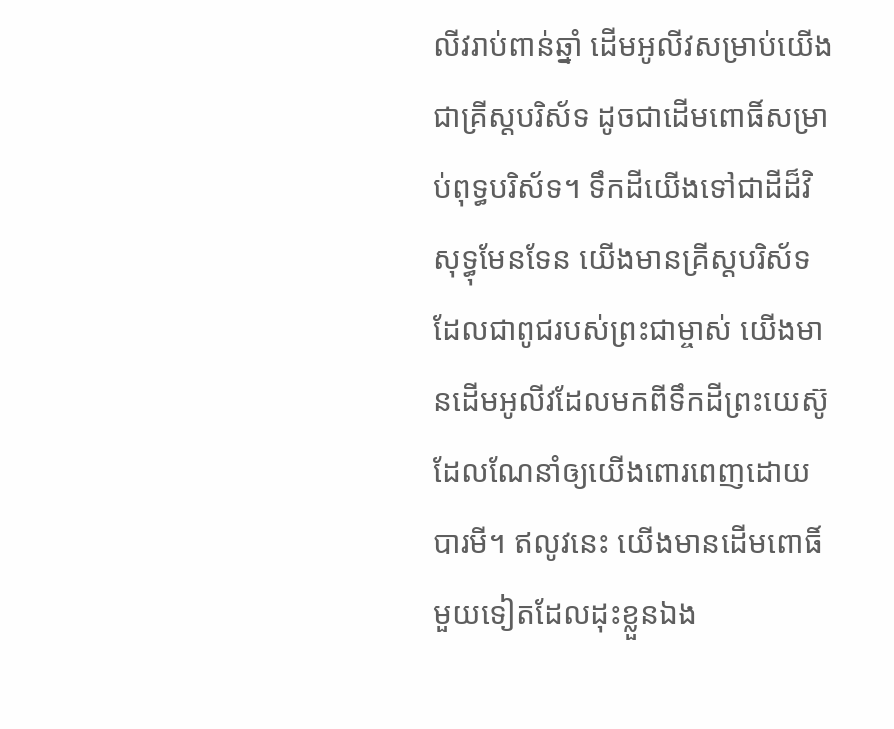លីវរាប់ពាន់ឆ្នាំ ដើមអូលីវសម្រាប់យើងជាគ្រីស្តបរិស័ទ ដូចជាដើមពោធិ៍សម្រាប់ពុទ្ធបរិស័ទ។ ទឹកដីយើងទៅជាដីដ៏វិសុទ្ធុមែនទែន យើងមានគ្រីស្តបរិស័ទដែលជាពូជរបស់ព្រះជាម្ចាស់ យើងមានដើមអូលីវដែលមកពីទឹកដីព្រះយេស៊ូ ដែលណែនាំឲ្យយើងពោរពេញដោយបារមី។ ឥលូវនេះ យើងមានដើមពោធិ៍មួយទៀតដែលដុះខ្លួនឯង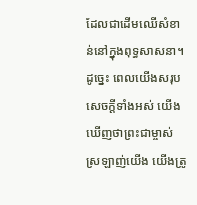ដែលជាដើមឈើសំខាន់នៅក្នុងពុទ្ធសាសនា។ ដូច្នេះ ពេលយើងសរុបសេចក្ដីទាំងអស់ យើងឃើញថាព្រះជាម្ចាស់ស្រឡាញ់យើង យើងត្រូ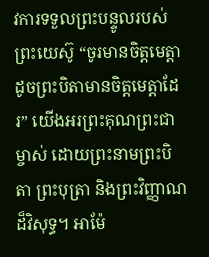វការទទួលព្រះបន្ទូលរបស់ព្រះយេស៊ូ “ចូរមានចិត្តមេត្តាដូចព្រះបិតាមានចិត្តមេត្តាដែរ” យើងអរព្រះគុណព្រះជាម្ចាស់ ដោយព្រះនាមព្រះបិតា ព្រះបុត្រា និងព្រះវិញ្ញាណដ៏វិសុទ្ធ។ អាម៉ែ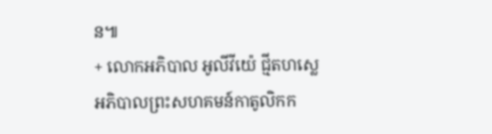ន៕
+ លោកអភិបាល អូលីវីយ៉េ ជ្មីតហស្លេ
អភិបាលព្រះសហគមន៍កាតូលិកក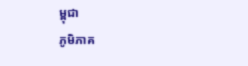ម្ពុជា
ភូមិភាគ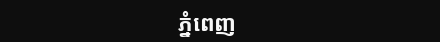ភ្នំពេញ